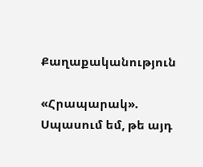Քաղաքականություն

«Հրապարակ». Սպասում եմ, թե այդ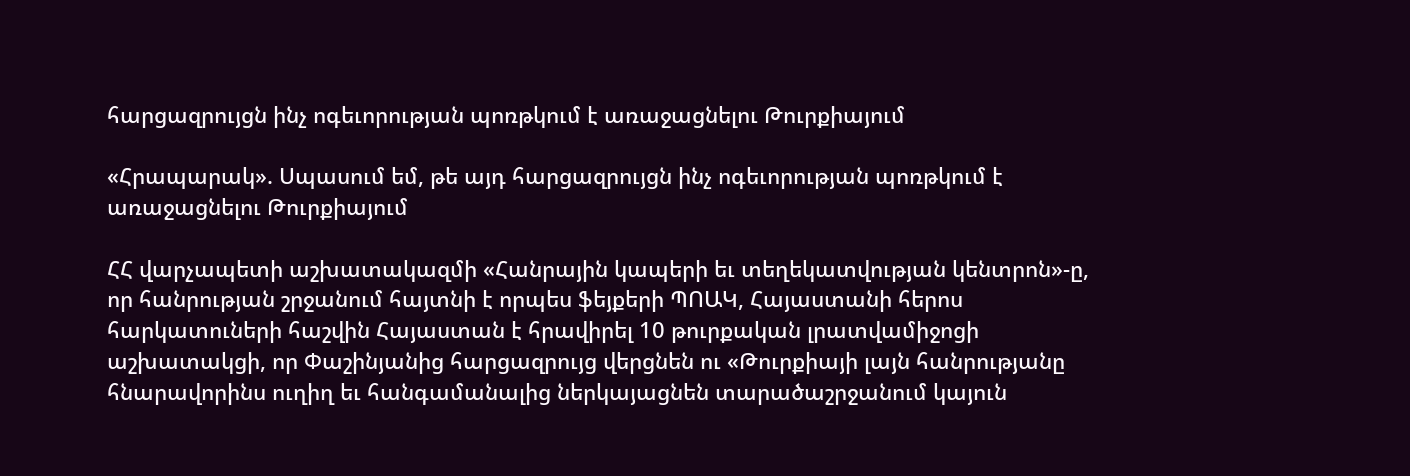հարցազրույցն ինչ ոգեւորության պոռթկում է առաջացնելու Թուրքիայում

«Հրապարակ». Սպասում եմ, թե այդ հարցազրույցն ինչ ոգեւորության պոռթկում է առաջացնելու Թուրքիայում

ՀՀ վարչապետի աշխատակազմի «Հանրային կապերի եւ տեղեկատվության կենտրոն»-ը, որ հանրության շրջանում հայտնի է որպես ֆեյքերի ՊՈԱԿ, Հայաստանի հերոս հարկատուների հաշվին Հայաստան է հրավիրել 10 թուրքական լրատվամիջոցի աշխատակցի, որ Փաշինյանից հարցազրույց վերցնեն ու «Թուրքիայի լայն հանրությանը հնարավորինս ուղիղ եւ հանգամանալից ներկայացնեն տարածաշրջանում կայուն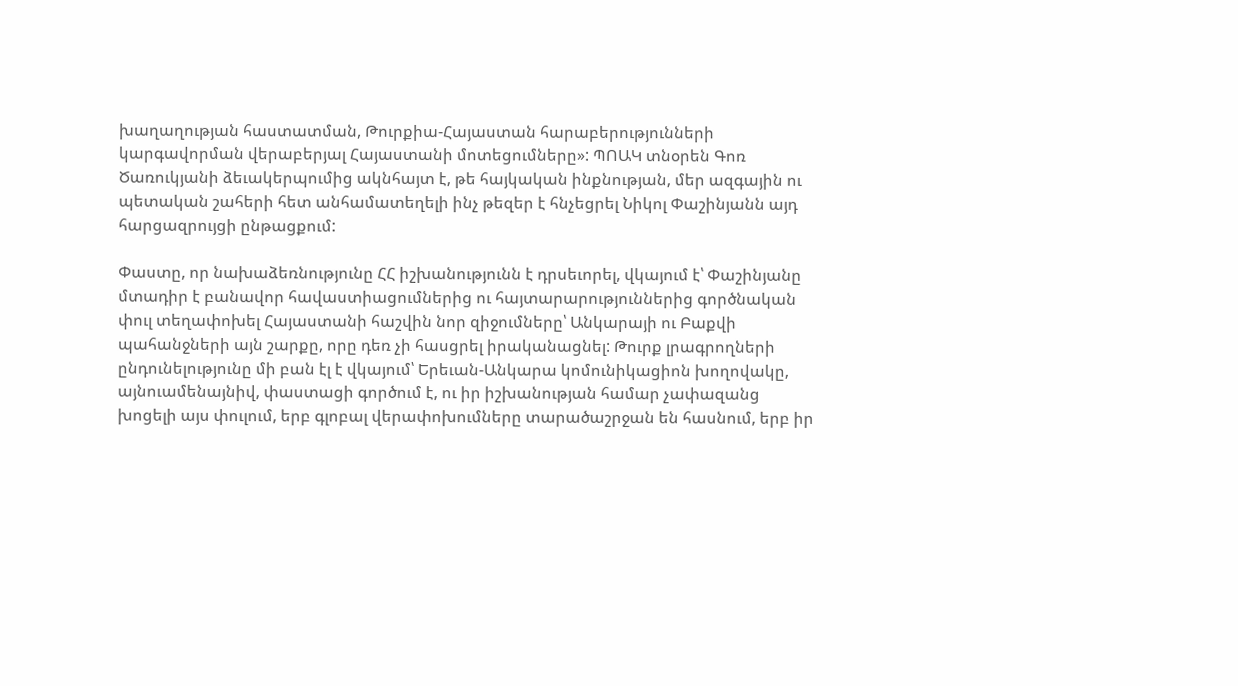խաղաղության հաստատման, Թուրքիա-Հայաստան հարաբերությունների կարգավորման վերաբերյալ Հայաստանի մոտեցումները»: ՊՈԱԿ տնօրեն Գոռ Ծառուկյանի ձեւակերպումից ակնհայտ է, թե հայկական ինքնության, մեր ազգային ու պետական շահերի հետ անհամատեղելի ինչ թեզեր է հնչեցրել Նիկոլ Փաշինյանն այդ հարցազրույցի ընթացքում:

Փաստը, որ նախաձեռնությունը ՀՀ իշխանությունն է դրսեւորել, վկայում է՝ Փաշինյանը մտադիր է բանավոր հավաստիացումներից ու հայտարարություններից գործնական փուլ տեղափոխել Հայաստանի հաշվին նոր զիջումները՝ Անկարայի ու Բաքվի պահանջների այն շարքը, որը դեռ չի հասցրել իրականացնել: Թուրք լրագրողների ընդունելությունը մի բան էլ է վկայում՝ Երեւան-Անկարա կոմունիկացիոն խողովակը, այնուամենայնիվ, փաստացի գործում է, ու իր իշխանության համար չափազանց խոցելի այս փուլում, երբ գլոբալ վերափոխումները տարածաշրջան են հասնում, երբ իր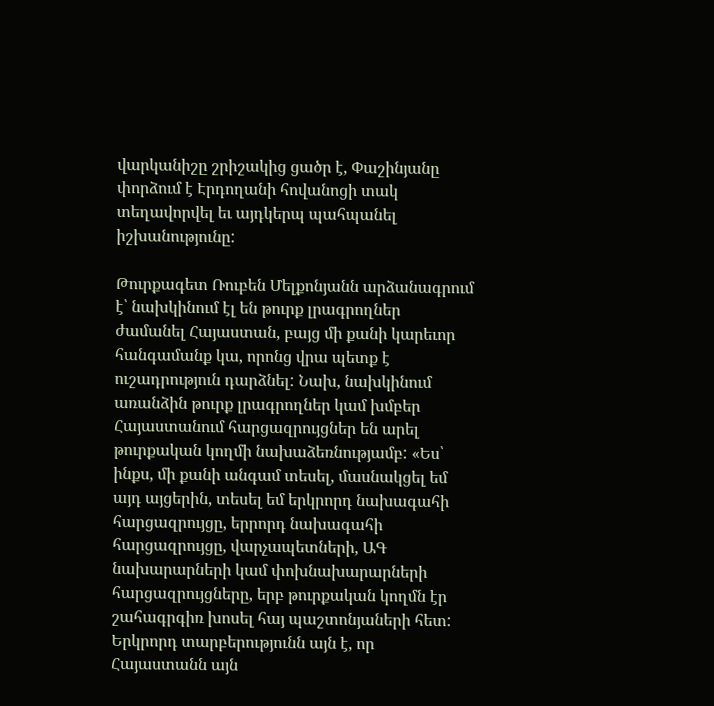վարկանիշը շրիշակից ցածր է, Փաշինյանը փորձում է Էրդողանի հովանոցի տակ տեղավորվել եւ այդկերպ պահպանել իշխանությունը:

Թուրքագետ Ռուբեն Մելքոնյանն արձանագրում է՝ նախկինում էլ են թուրք լրագրողներ ժամանել Հայաստան, բայց մի քանի կարեւոր հանգամանք կա, որոնց վրա պետք է ուշադրություն դարձնել: Նախ, նախկինում առանձին թուրք լրագրողներ կամ խմբեր Հայաստանում հարցազրույցներ են արել թուրքական կողմի նախաձեռնությամբ: «Ես՝ ինքս, մի քանի անգամ տեսել, մասնակցել եմ այդ այցերին, տեսել եմ երկրորդ նախագահի հարցազրույցը, երրորդ նախագահի հարցազրույցը, վարչապետների, ԱԳ նախարարների կամ փոխնախարարների հարցազրույցները, երբ թուրքական կողմն էր շահագրգիռ խոսել հայ պաշտոնյաների հետ: Երկրորդ տարբերությունն այն է, որ Հայաստանն այն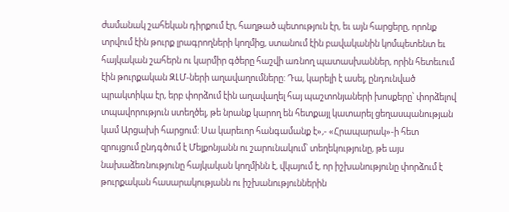ժամանակ շահեկան դիրքում էր, հաղթած պետություն էր, եւ այն հարցերը, որոնք տրվում էին թուրք լրագրողների կողմից, ստանում էին բավականին կոմպետենտ եւ հայկական շահերն ու կարմիր գծերը հաշվի առնող պատասխաններ, որին հետեւում էին թուրքական ԶԼՄ-ների աղավաղումները: Դա, կարելի է ասել, ընդունված պրակտիկա էր, երբ փորձում էին աղավաղել հայ պաշտոնյաների խոսքերը՝ փորձելով տպավորություն ստեղծել, թե նրանք կարող են հետքայլ կատարել ցեղասպանության կամ Արցախի հարցում: Սա կարեւոր հանգամանք է»,- «Հրապարակ»-ի հետ զրույցում ընդգծում է Մելքոնյանն ու շարունակում՝ տեղեկությունը, թե այս նախաձեռնությունը հայկական կողմինն է, վկայում է, որ իշխանությունը փորձում է թուրքական հասարակությանն ու իշխանություններին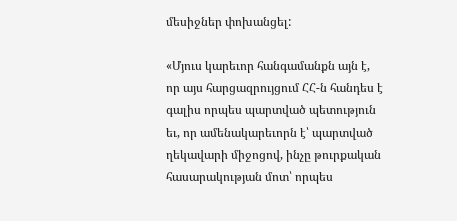մեսիջներ փոխանցել:

«Մյուս կարեւոր հանգամանքն այն է, որ այս հարցազրույցում ՀՀ-ն հանդես է գալիս որպես պարտված պետություն եւ, որ ամենակարեւորն է՝ պարտված ղեկավարի միջոցով, ինչը թուրքական հասարակության մոտ՝ որպես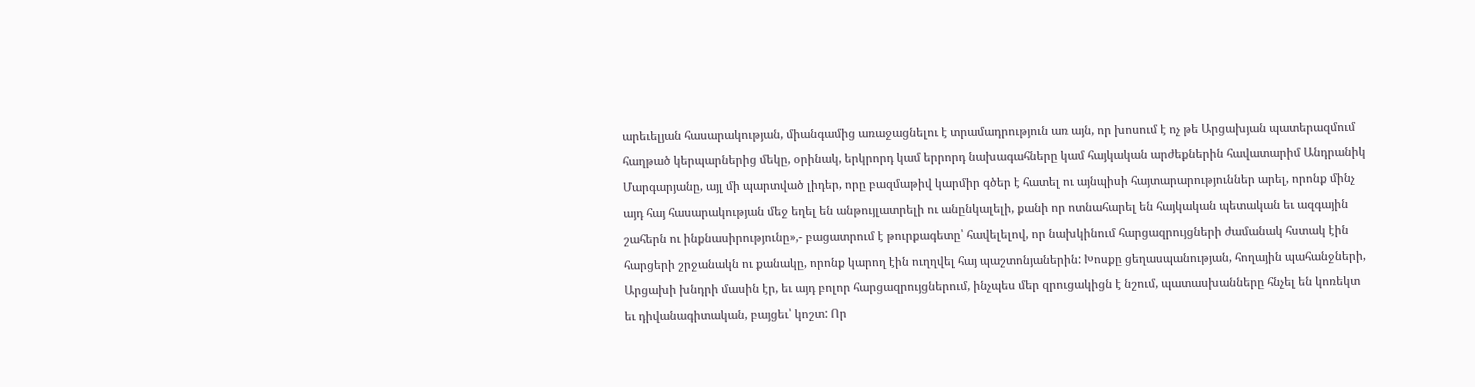արեւելյան հասարակության, միանգամից առաջացնելու է տրամադրություն առ այն, որ խոսում է ոչ թե Արցախյան պատերազմում հաղթած կերպարներից մեկը, օրինակ, երկրորդ կամ երրորդ նախագահները կամ հայկական արժեքներին հավատարիմ Անդրանիկ Մարգարյանը, այլ մի պարտված լիդեր, որը բազմաթիվ կարմիր գծեր է հատել ու այնպիսի հայտարարություններ արել, որոնք մինչ այդ հայ հասարակության մեջ եղել են անթույլատրելի ու անընկալելի, քանի որ ոտնահարել են հայկական պետական եւ ազգային շահերն ու ինքնասիրությունը»,- բացատրում է թուրքագետը՝ հավելելով, որ նախկինում հարցազրույցների ժամանակ հստակ էին հարցերի շրջանակն ու քանակը, որոնք կարող էին ուղղվել հայ պաշտոնյաներին: Խոսքը ցեղասպանության, հողային պահանջների, Արցախի խնդրի մասին էր, եւ այդ բոլոր հարցազրույցներում, ինչպես մեր զրուցակիցն է նշում, պատասխանները հնչել են կոռեկտ եւ դիվանագիտական, բայցեւ՝ կոշտ: Որ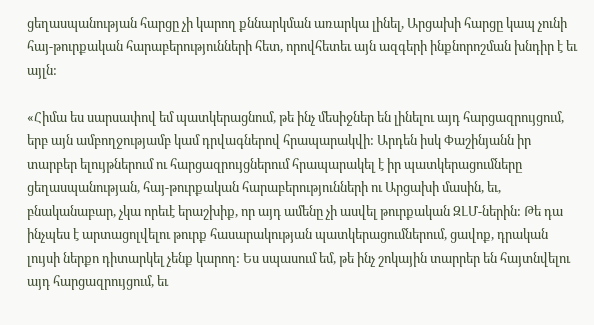ցեղասպանության հարցը չի կարող քննարկման առարկա լինել, Արցախի հարցը կապ չունի հայ-թուրքական հարաբերությունների հետ, որովհետեւ այն ազգերի ինքնորոշման խնդիր է եւ այլն:

«Հիմա ես սարսափով եմ պատկերացնում, թե ինչ մեսիջներ են լինելու այդ հարցազրույցում, երբ այն ամբողջությամբ կամ դրվագներով հրապարակվի: Արդեն իսկ Փաշինյանն իր տարբեր ելույթներում ու հարցազրույցներում հրապարակել է իր պատկերացումները ցեղասպանության, հայ-թուրքական հարաբերությունների ու Արցախի մասին, եւ, բնականաբար, չկա որեւէ երաշխիք, որ այդ ամենը չի ասվել թուրքական ԶԼՄ-ներին: Թե դա ինչպես է արտացոլվելու թուրք հասարակության պատկերացումներում, ցավոք, դրական լույսի ներքո դիտարկել չենք կարող: Ես սպասում եմ, թե ինչ շոկային տարրեր են հայտնվելու այդ հարցազրույցում, եւ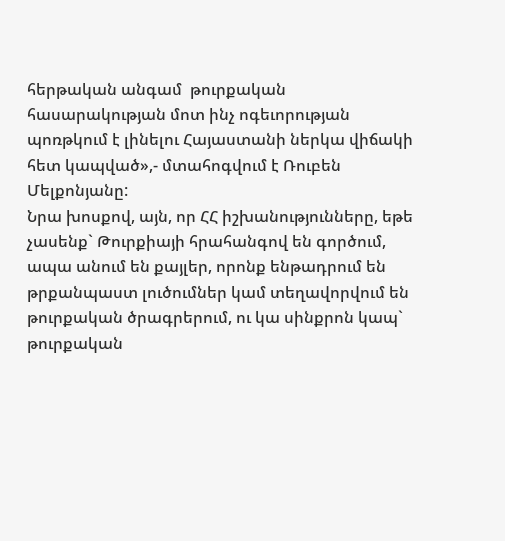հերթական անգամ  թուրքական հասարակության մոտ ինչ ոգեւորության պոռթկում է լինելու Հայաստանի ներկա վիճակի հետ կապված»,- մտահոգվում է Ռուբեն Մելքոնյանը:
Նրա խոսքով, այն, որ ՀՀ իշխանությունները, եթե չասենք` Թուրքիայի հրահանգով են գործում, ապա անում են քայլեր, որոնք ենթադրում են թրքանպաստ լուծումներ կամ տեղավորվում են թուրքական ծրագրերում, ու կա սինքրոն կապ` թուրքական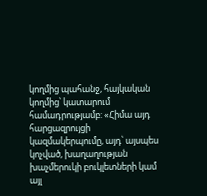կողմից պահանջ, հայկական կողմից՝ կատարում համադրությամբ: «Հիմա այդ հարցազրույցի կազմակերպումը, այդ՝ այսպես կոչված, խաղաղության խաչմերուկի բուկլետների կամ այլ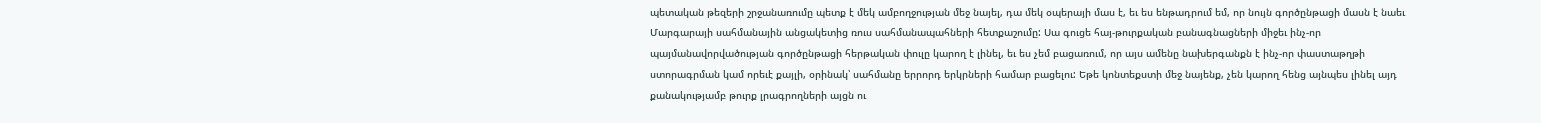պետական թեզերի շրջանառումը պետք է մեկ ամբողջության մեջ նայել, դա մեկ օպերայի մաս է, եւ ես ենթադրում եմ, որ նույն գործընթացի մասն է նաեւ Մարգարայի սահմանային անցակետից ռուս սահմանապահների հետքաշումը: Սա գուցե հայ-թուրքական բանագնացների միջեւ ինչ-որ պայմանավորվածության գործընթացի հերթական փուլը կարող է լինել, եւ ես չեմ բացառում, որ այս ամենը նախերգանքն է ինչ-որ փաստաթղթի ստորագրման կամ որեւէ քայլի, օրինակ՝ սահմանը երրորդ երկրների համար բացելու: Եթե կոնտեքստի մեջ նայենք, չեն կարող հենց այնպես լինել այդ քանակությամբ թուրք լրագրողների այցն ու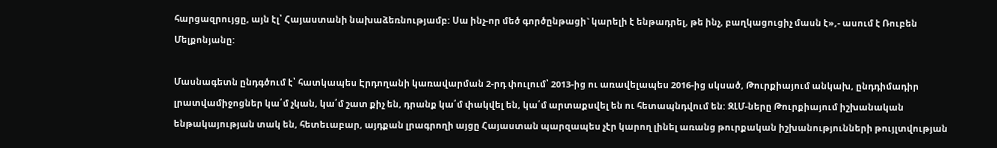հարցազրույցը, այն էլ՝ Հայաստանի նախաձեռնությամբ: Սա ինչ-որ մեծ գործընթացի` կարելի է ենթադրել, թե ինչ, բաղկացուցիչ մասն է»,- ասում է Ռուբեն Մելքոնյանը:

Մասնագետն ընդգծում է՝ հատկապես Էրդողանի կառավարման 2-րդ փուլում՝ 2013-ից ու առավելապես 2016-ից սկսած, Թուրքիայում անկախ, ընդդիմադիր լրատվամիջոցներ կա՛մ չկան, կա՛մ շատ քիչ են, դրանք կա՛մ փակվել են, կա՛մ արտաքսվել են ու հետապնդվում են: ԶԼՄ-ները Թուրքիայում իշխանական ենթակայության տակ են, հետեւաբար, այդքան լրագրողի այցը Հայաստան պարզապես չէր կարող լինել առանց թուրքական իշխանությունների թույլտվության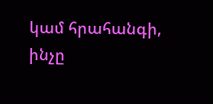կամ հրահանգի, ինչը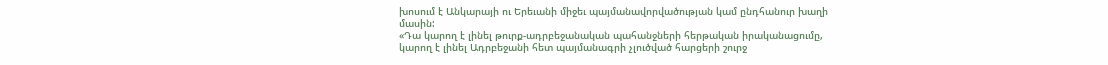խոսում է Անկարայի ու Երեւանի միջեւ պայմանավորվածության կամ ընդհանուր խաղի մասին:
«Դա կարող է լինել թուրք-ադրբեջանական պահանջների հերթական իրականացումը, կարող է լինել Ադրբեջանի հետ պայմանագրի չլուծված հարցերի շուրջ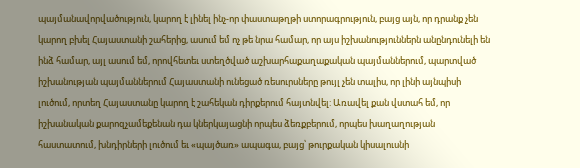պայմանավորվածություն, կարող է լինել ինչ-որ փաստաթղթի ստորագրություն, բայց այն, որ դրանք չեն կարող բխել Հայաստանի շահերից, ասում եմ ոչ թե նրա համար, որ այս իշխանություններն անընդունելի են ինձ համար, այլ ասում եմ, որովհետեւ ստեղծված աշխարհաքաղաքական պայմաններում, պարտված իշխանության պայմաններում Հայաստանի ունեցած ռեսուրսները թույլ չեն տալիս, որ լինի այնպիսի լուծում, որտեղ Հայաստանը կարող է շահեկան դիրքերում հայտնվել: Առավել քան վստահ եմ, որ իշխանական քարոզչամեքենան դա կներկայացնի որպես ձեռքբերում, որպես խաղաղության հաստատում, խնդիրների լուծում եւ «պայծառ» ապագա, բայց՝ թուրքական կիսալուսնի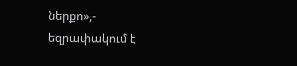ներքո»,- եզրափակում է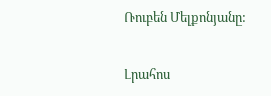Ռուբեն Մելքոնյանը:

Լրահոս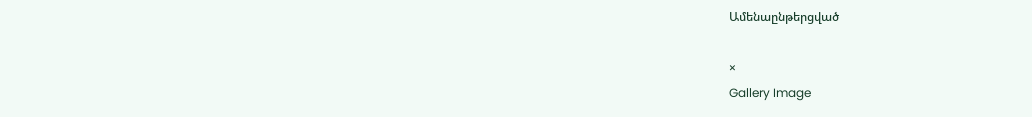Ամենաընթերցված

×
Gallery Image